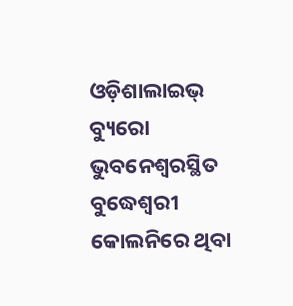ଓଡ଼ିଶାଲାଇଭ୍ ବ୍ୟୁରୋ
ଭୁବନେଶ୍ୱରସ୍ଥିତ ବୁଦ୍ଧେଶ୍ୱରୀ କୋଲନିରେ ଥିବା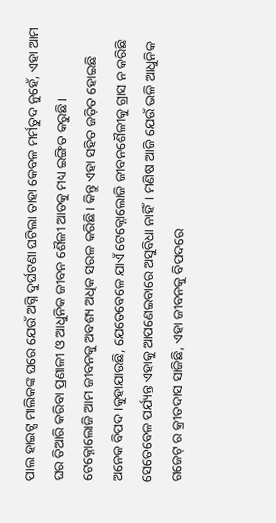ପାଲ ହାଇଟ୍ସ ମାଲିକଙ୍କ ଘରେ ଯେଉଁ ଅଗ୍ନି ଦୁର୍ଘଟଣା ଘଟିଲା ତାହା କେବଳ ମର୍ମତୁଦ ନୁହେଁ, ଏହା ଆମ ଘର ତିଆରି କରିବା ପ୍ରଣାଳୀ ଓ ଆଧୁନିକ ଜୀବନ ଶୈଳୀ ଆଡକୁ ମଧ୍ୟ ଇଙ୍ଗିତ କରୁଛି।
ଟେକ୍ନୋଲୋଜି ଆମ ଜୀବନକୁ ଅବଶ୍ୟ ଅଧିକ ସରଳ କରିଛି। କିନ୍ତୁ ଏହା ସହିତ ଜଡ଼ିତ ହୋଇଛି ଅନେକ ବିପଦ।କୁହାଯାଉଛି, ଯେତେବେଳେ ଯାଏଁ ଟେକ୍ନୋଲୋଜି ଜୀବନଶୈଳୀକୁ ଗ୍ରାସ ନ କରିଛି ସେତେବେଳ ପର୍ଯ୍ୟନ୍ତ ଏହାକୁ ଆପଣେଇବାରେ ଅସୁବିଧା ନାହିଁ। ମଣିଷ ଆଜି ଯେଉଁ ଭଳି ଆଧୁନିକ ଗଜେଟ୍ ର କ୍ରୀତଦାସ ସାଜିଛି, ଏହା ଜୀବନକୁ ବିପଦରେ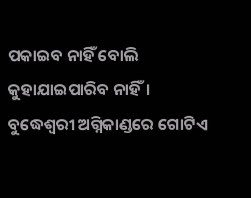ପକାଇବ ନାହିଁ ବୋଲି କୁହାଯାଇପାରିବ ନାହିଁ।
ବୁଦ୍ଧେଶ୍ୱରୀ ଅଗ୍ନିକାଣ୍ଡରେ ଗୋଟିଏ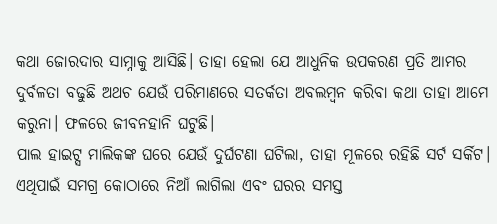କଥା ଜୋରଦାର ସାମ୍ନାକୁ ଆସିଛି। ତାହା ହେଲା ଯେ ଆଧୁନିକ ଉପକରଣ ପ୍ରତି ଆମର ଦୁର୍ବଳତା ବଢୁଛି ଅଥଚ ଯେଉଁ ପରିମାଣରେ ସତର୍କତା ଅବଲମ୍ବନ କରିବା କଥା ତାହା ଆମେ କରୁନା। ଫଳରେ ଜୀବନହାନି ଘଟୁଛି।
ପାଲ ହାଇଟ୍ସ ମାଲିକଙ୍କ ଘରେ ଯେଉଁ ଦୁର୍ଘଟଣା ଘଟିଲା, ତାହା ମୂଳରେ ରହିଛି ସର୍ଟ ସର୍କିଟ। ଏଥିପାଇଁ ସମଗ୍ର କୋଠାରେ ନିଆଁ ଲାଗିଲା ଏବଂ ଘରର ସମସ୍ତ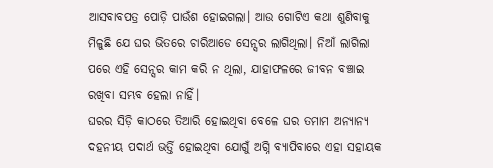ଆସବାବପତ୍ର ପୋଡ଼ି ପାଉଁଶ ହୋଇଗଲା। ଆଉ ଗୋଟିଏ କଥା ଶୁଣିବାକୁ ମିଳୁଛି ଯେ ଘର ଭିତରେ ଚାରିଆଡେ ସେନ୍ସର ଲାଗିଥିଲା। ନିଆଁ ଲାଗିଲା ପରେ ଏହି ସେନ୍ସର କାମ କରି ନ ଥିଲା, ଯାହାଫଳରେ ଜୀବନ ବଞ୍ଚାଇ ରଖିବା ସମ୍ଭବ ହେଲା ନାହିଁ।
ଘରର ସିଡ଼ି କାଠରେ ତିଆରି ହୋଇଥିବା ବେଳେ ଘର ତମାମ ଅନ୍ୟାନ୍ୟ ଦହନୀୟ ପଦାର୍ଥ ଭର୍ତ୍ତି ହୋଇଥିବା ଯୋଗୁଁ ଅଗ୍ନି ବ୍ୟାପିବାରେ ଏହା ସହାୟକ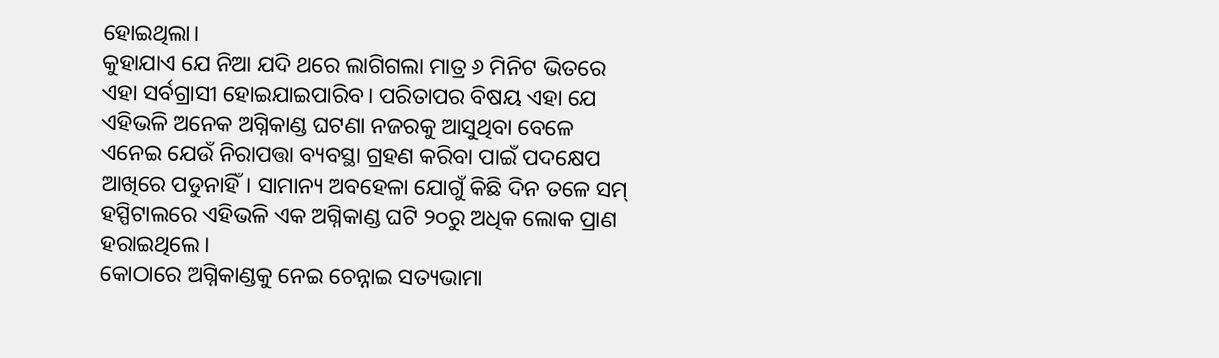ହୋଇଥିଲା।
କୁହାଯାଏ ଯେ ନିଆ ଯଦି ଥରେ ଲାଗିଗଲା ମାତ୍ର ୬ ମିନିଟ ଭିତରେ ଏହା ସର୍ବଗ୍ରାସୀ ହୋଇଯାଇପାରିବ। ପରିତାପର ବିଷୟ ଏହା ଯେ ଏହିଭଳି ଅନେକ ଅଗ୍ନିକାଣ୍ଡ ଘଟଣା ନଜରକୁ ଆସୁଥିବା ବେଳେ ଏନେଇ ଯେଉଁ ନିରାପତ୍ତା ବ୍ୟବସ୍ଥା ଗ୍ରହଣ କରିବା ପାଇଁ ପଦକ୍ଷେପ ଆଖିରେ ପଡୁନାହିଁ। ସାମାନ୍ୟ ଅବହେଳା ଯୋଗୁଁ କିଛି ଦିନ ତଳେ ସମ୍ ହସ୍ପିଟାଲରେ ଏହିଭଳି ଏକ ଅଗ୍ନିକାଣ୍ଡ ଘଟି ୨୦ରୁ ଅଧିକ ଲୋକ ପ୍ରାଣ ହରାଇଥିଲେ।
କୋଠାରେ ଅଗ୍ନିକାଣ୍ଡକୁ ନେଇ ଚେନ୍ନାଇ ସତ୍ୟଭାମା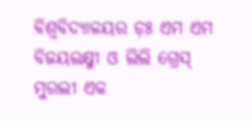ବିଶ୍ଵବିଦ୍ୟାଳୟର ଡ଼ଃ ଏମ ଏମ ବିଜୟଲକ୍ଷ୍ମୀ ଓ ଲିଲି ଗ୍ରେସ୍ ମୁରଲୀ ଏକ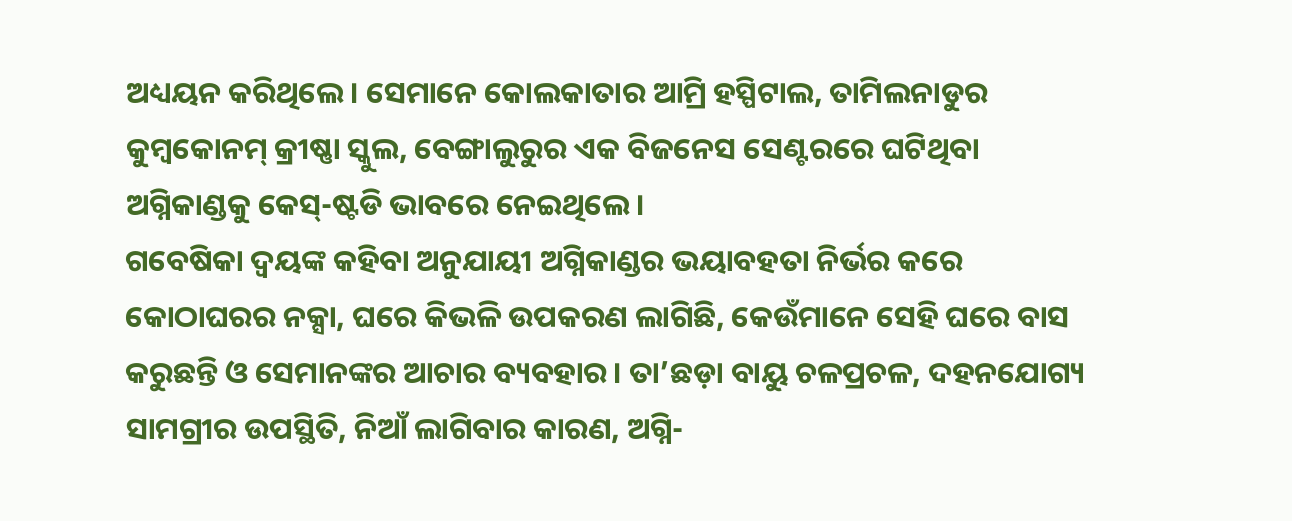ଅଧ୍ୟୟନ କରିଥିଲେ। ସେମାନେ କୋଲକାତାର ଆମ୍ରି ହସ୍ପିଟାଲ, ତାମିଲନାଡୁର କୁମ୍ବକୋନମ୍ କ୍ରୀଷ୍ଣା ସ୍କୁଲ, ବେଙ୍ଗାଲୁରୁର ଏକ ବିଜନେସ ସେଣ୍ଟରରେ ଘଟିଥିବା ଅଗ୍ନିକାଣ୍ଡକୁ କେସ୍-ଷ୍ଟଡି ଭାବରେ ନେଇଥିଲେ।
ଗବେଷିକା ଦ୍ୱୟଙ୍କ କହିବା ଅନୁଯାୟୀ ଅଗ୍ନିକାଣ୍ଡର ଭୟାବହତା ନିର୍ଭର କରେ କୋଠାଘରର ନକ୍ସା, ଘରେ କିଭଳି ଉପକରଣ ଲାଗିଛି, କେଉଁମାନେ ସେହି ଘରେ ବାସ କରୁଛନ୍ତି ଓ ସେମାନଙ୍କର ଆଚାର ବ୍ୟବହାର। ତା’ଛଡ଼ା ବାୟୁ ଚଳପ୍ରଚଳ, ଦହନଯୋଗ୍ୟ ସାମଗ୍ରୀର ଉପସ୍ଥିତି, ନିଆଁ ଲାଗିବାର କାରଣ, ଅଗ୍ନି-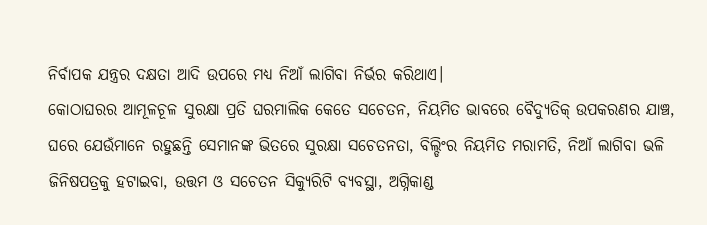ନିର୍ବାପକ ଯନ୍ତ୍ରର ଦକ୍ଷତା ଆଦି ଉପରେ ମଧ୍ୟ ନିଆଁ ଲାଗିବା ନିର୍ଭର କରିଥାଏ।
କୋଠାଘରର ଆମୂଳଚୂଳ ସୁରକ୍ଷା ପ୍ରତି ଘରମାଲିକ କେତେ ସଚେତନ, ନିୟମିତ ଭାବରେ ବୈଦ୍ୟୁତିକ୍ ଉପକରଣର ଯାଞ୍ଚ, ଘରେ ଯେଉଁମାନେ ରହୁଛନ୍ତି ସେମାନଙ୍କ ଭିତରେ ସୁରକ୍ଷା ସଚେତନତା, ବିଲ୍ଡିଂର ନିୟମିତ ମରାମତି, ନିଆଁ ଲାଗିବା ଭଳି ଜିନିଷପତ୍ରକୁ ହଟାଇବା, ଉତ୍ତମ ଓ ସଚେତନ ସିକ୍ୟୁରିଟି ବ୍ୟବସ୍ଥା, ଅଗ୍ନିକାଣ୍ଡ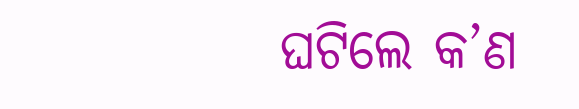ଘଟିଲେ କ’ଣ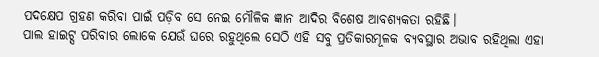ପଦକ୍ଷେପ ଗ୍ରହଣ କରିବା ପାଇଁ ପଡ଼ିବ ସେ ନେଇ ମୌଳିକ ଜ୍ଞାନ ଆଦିର ବିଶେଷ ଆବଶ୍ୟକତା ରହିଛି।
ପାଲ ହାଇଟ୍ସ ପରିବାର ଲୋକେ ଯେଉଁ ଘରେ ରହୁଥିଲେ ସେଠି ଏହି ସବୁ ପ୍ରତିକାରମୂଳକ ବ୍ୟବସ୍ଥାର ଅଭାବ ରହିଥିଲା ଏହା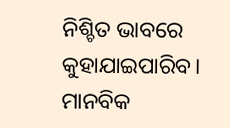ନିଶ୍ଚିତ ଭାବରେ କୁହାଯାଇପାରିବ। ମାନବିକ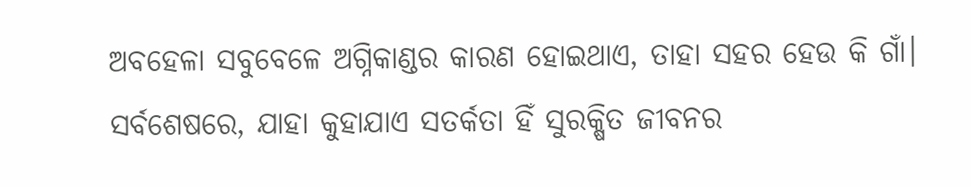ଅବହେଳା ସବୁବେଳେ ଅଗ୍ନିକାଣ୍ଡର କାରଣ ହୋଇଥାଏ, ତାହା ସହର ହେଉ କି ଗାଁ।
ସର୍ବଶେଷରେ, ଯାହା କୁହାଯାଏ ସତର୍କତା ହିଁ ସୁରକ୍ଷିତ ଜୀବନର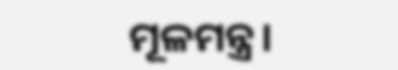ମୂଳମନ୍ତ୍ର।